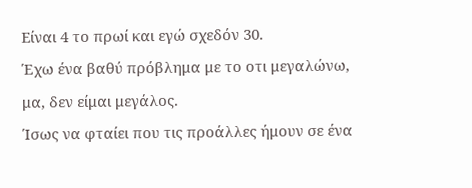Είναι 4 το πρωί και εγώ σχεδόν 30.
Έχω ένα βαθύ πρόβλημα με το οτι μεγαλώνω, μα, δεν είμαι μεγάλος.
Ίσως να φταίει που τις προάλλες ήμουν σε ένα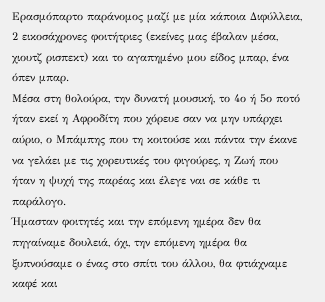Ερασμόπαρτο παράνομος μαζί με μία κάποια Διφύλλεια, 2 εικοσάχρονες φοιτήτριες (εκείνες μας έβαλαν μέσα, χιουτζ ρισπεκτ) και το αγαπημένο μου είδος μπαρ, ένα όπεν μπαρ.
Μέσα στη θολούρα, την δυνατή μουσική, το 4ο ή 5ο ποτό ήταν εκεί η Αφροδίτη που χόρευε σαν να μην υπάρχει αύριο, ο Μπάμπης που τη κοιτούσε και πάντα την έκανε να γελάει με τις χορευτικές του φιγούρες, η Ζωή που ήταν η ψυχή της παρέας και έλεγε ναι σε κάθε τι παράλογο.
Ήμασταν φοιτητές και την επόμενη ημέρα δεν θα πηγαίναμε δουλειά, όχι, την επόμενη ημέρα θα ξυπνούσαμε ο ένας στο σπίτι του άλλου, θα φτιάχναμε καφέ και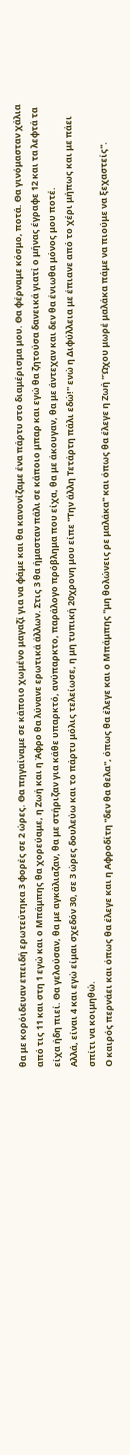θα με κορόιδευαν επειδή ερωτεύτηκα 3 φορές σε 2 ώρες. Θα πηγαίναμε σε κάποιο χωμένο μαγαζί για να φάμε και θα κανονίζαμε ένα πάρτυ στο διαμέρισμα μου. Θα φέρναμε κόσμο, ποτά. Θα γινόμασταν χάλια από τις 11 και στη 1 εγώ και ο Μπάμπης θα χορεύαμε, η Ζωή και η Άφρο θα λύνανε ερωτικά άλλων. Στις 3 θα ήμασταν πάλι σε κάποιο μπαρ και εγώ θα ζητούσα δανεικά γιατί ο μήνας έγραφε 12 και τα λεφτά τα είχα ήδη πιεί. Θα γελούσαν, θα με αγκάλιαζαν, θα με στήριζαν για κάθε υπαρκτό, ανύπαρκτο, παράλογο πρόβλημα που είχα, θα με άκουγαν, θα με άντεχαν και δεν θα ένιωθα μόνος μου ποτέ.
Αλλά, είναι 4 και εγώ είμαι σχεδόν 30, σε 3 ώρες δουλεύω και το πάρτυ μόλις τελείωσε, η μη τυπική 20χρονη μου είπε ''Την άλλη Τετάρτη πάλι εδώ!'' ενώ η Διφύλλεια με έπιανε από το χέρι μήπως και με πάει σπίτι να κοιμηθώ.
Ο καιρός περνάει και όπως θα έλεγε και η Αφροδίτη ''δεν θα θελα'', όπως θα έλεγε και ο Μπάμπης ''μη θολώνεις ρε μαλάκα'' και όπως θα έλεγε η Ζωή ''Ώχου μωρέ μαλάκα πάμε να πιούμε να ξεχαστείς''.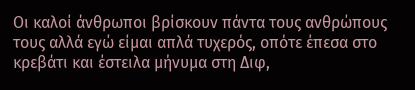Οι καλοί άνθρωποι βρίσκουν πάντα τους ανθρώπους τους αλλά εγώ είμαι απλά τυχερός, οπότε έπεσα στο κρεβάτι και έστειλα μήνυμα στη Διφ,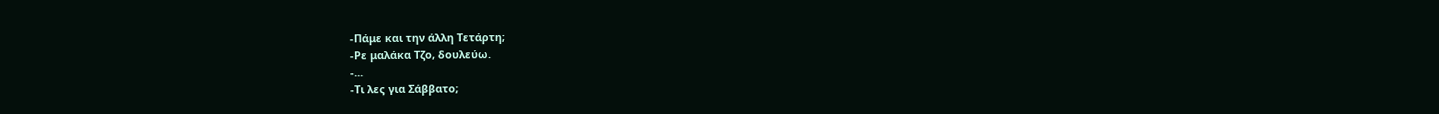-Πάμε και την άλλη Τετάρτη;
-Ρε μαλάκα Τζο, δουλεύω.
-...
-Τι λες για Σάββατο;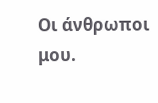Οι άνθρωποι μου.